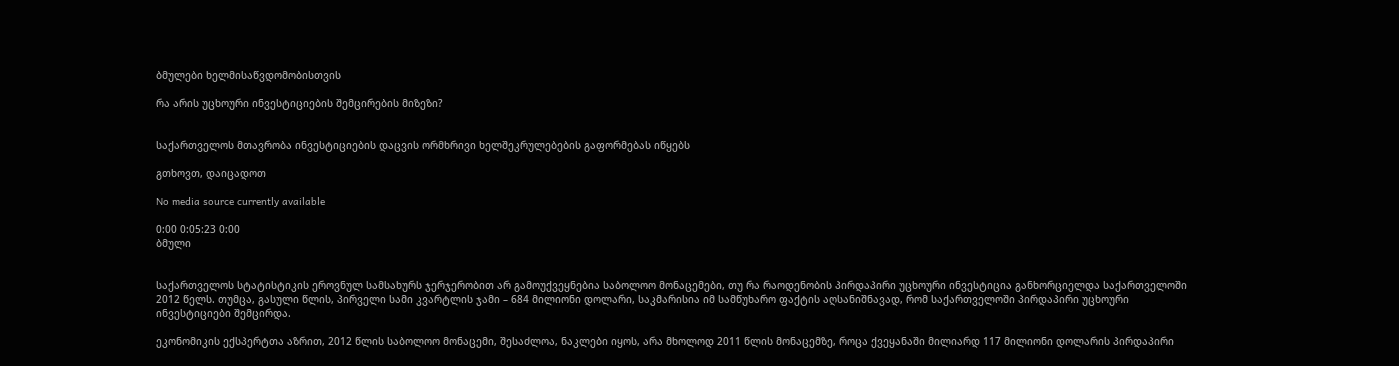ბმულები ხელმისაწვდომობისთვის

რა არის უცხოური ინვესტიციების შემცირების მიზეზი?


საქართველოს მთავრობა ინვესტიციების დაცვის ორმხრივი ხელშეკრულებების გაფორმებას იწყებს

გთხოვთ, დაიცადოთ

No media source currently available

0:00 0:05:23 0:00
ბმული


საქართველოს სტატისტიკის ეროვნულ სამსახურს ჯერჯერობით არ გამოუქვეყნებია საბოლოო მონაცემები, თუ რა რაოდენობის პირდაპირი უცხოური ინვესტიცია განხორციელდა საქართველოში 2012 წელს. თუმცა, გასული წლის, პირველი სამი კვარტლის ჯამი – 684 მილიონი დოლარი, საკმარისია იმ სამწუხარო ფაქტის აღსანიშნავად, რომ საქართველოში პირდაპირი უცხოური ინვესტიციები შემცირდა.

ეკონომიკის ექსპერტთა აზრით, 2012 წლის საბოლოო მონაცემი, შესაძლოა, ნაკლები იყოს, არა მხოლოდ 2011 წლის მონაცემზე, როცა ქვეყანაში მილიარდ 117 მილიონი დოლარის პირდაპირი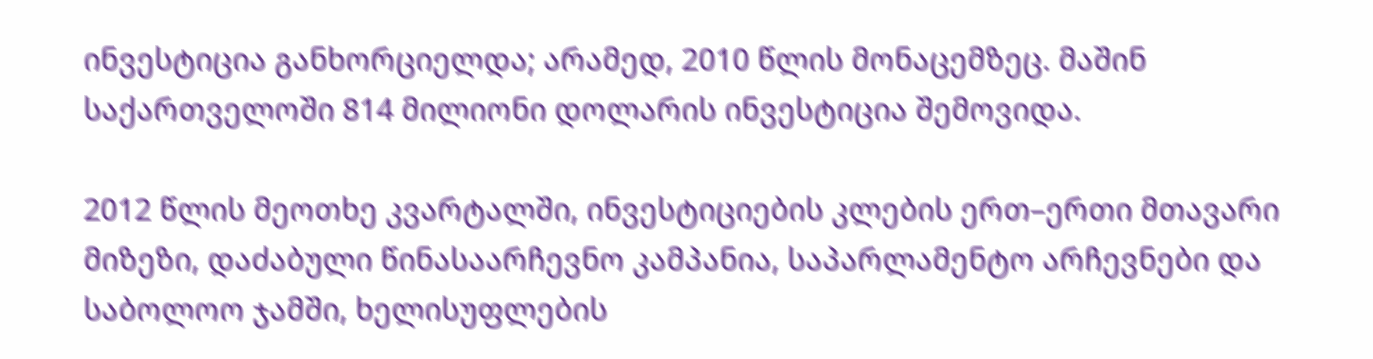ინვესტიცია განხორციელდა; არამედ, 2010 წლის მონაცემზეც. მაშინ საქართველოში 814 მილიონი დოლარის ინვესტიცია შემოვიდა.

2012 წლის მეოთხე კვარტალში, ინვესტიციების კლების ერთ–ერთი მთავარი მიზეზი, დაძაბული წინასაარჩევნო კამპანია, საპარლამენტო არჩევნები და საბოლოო ჯამში, ხელისუფლების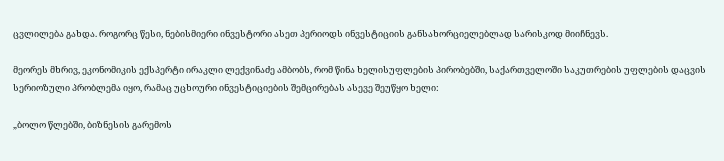ცვლილება გახდა. როგორც წესი, ნებისმიერი ინვესტორი ასეთ პერიოდს ინვესტიციის განსახორციელებლად სარისკოდ მიიჩნევს.

მეორეს მხრივ, ეკონომიკის ექსპერტი ირაკლი ლექვინაძე ამბობს, რომ წინა ხელისუფლების პირობებში, საქართველოში საკუთრების უფლების დაცვის სერიოზული პრობლემა იყო, რამაც უცხოური ინვესტიციების შემცირებას ასევე შეუწყო ხელი:

„ბოლო წლებში, ბიზნესის გარემოს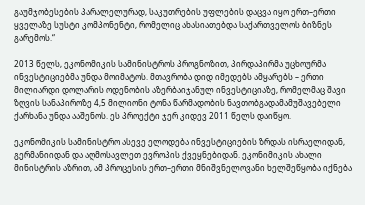გაუმჯობესების პარალელურად, საკუთრების უფლების დაცვა იყო ერთ–ერთი ყველაზე სუსტი კომპონენტი, რომელიც ახასიათებდა საქართველოს ბიზნეს გარემოს.“

2013 წელს, ეკონომიკის სამინისტროს პროგნოზით, პირდაპირმა უცხოურმა ინვესტიციებმა უნდა მოიმატოს. მთავრობა დიდ იმედებს ამყარებს – ერთი მილიარდი დოლარის ოდენობის აზერბაიჯანულ ინვესტიციაზე, რომელმაც შავი ზღვის სანაპიროზე 4,5 მილიონი ტონა წარმადობის ნავთობგადამამუშავებელი ქარხანა უნდა ააშენოს. ეს პროექტი ჯერ კიდევ 2011 წელს დაიწყო.

ეკონომიკის სამინისტრო ასევე ელოდება ინვესტიციების ზრდას ისრაელიდან, გერმანიიდან და აღმოსავლეთ ევროპის ქვეყნებიდან. ეკონიმიკის ახალი მინისტრის აზრით, ამ პროცესის ერთ–ერთი მნიშვნელოვანი ხელშეწყობა იქნება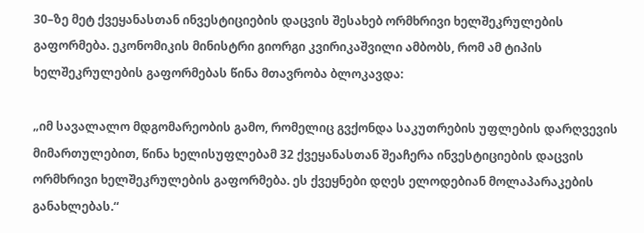30–ზე მეტ ქვეყანასთან ინვესტიციების დაცვის შესახებ ორმხრივი ხელშეკრულების გაფორმება. ეკონომიკის მინისტრი გიორგი კვირიკაშვილი ამბობს, რომ ამ ტიპის ხელშეკრულების გაფორმებას წინა მთავრობა ბლოკავდა:

„იმ სავალალო მდგომარეობის გამო, რომელიც გვქონდა საკუთრების უფლების დარღვევის მიმართულებით, წინა ხელისუფლებამ 32 ქვეყანასთან შეაჩერა ინვესტიციების დაცვის ორმხრივი ხელშეკრულების გაფორმება. ეს ქვეყნები დღეს ელოდებიან მოლაპარაკების განახლებას.“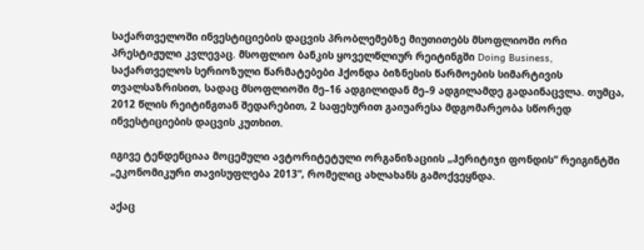საქართველოში ინვესტიციების დაცვის პრობლემებზე მიუთითებს მსოფლიოში ორი პრესტიჟული კვლევაც. მსოფლიო ბანკის ყოველწლიურ რეიტინგში Doing Business, საქართველოს სერიოზული წარმატებები ჰქონდა ბიზნესის წარმოების სიმარტივის თვალსაზრისით, სადაც მსოფლიოში მე–16 ადგილიდან მე–9 ადგილამდე გადაინაცვლა. თუმცა, 2012 წლის რეიტინგთან შედარებით, 2 საფეხურით გაიუარესა მდგომარეობა სწორედ ინვესტიციების დაცვის კუთხით.

იგივე ტენდენციაა მოცემული ავტორიტეტული ორგანიზაციის „ჰერიტიჯი ფონდის“ რეიგინტში „ეკონომიკური თავისუფლება 2013“, რომელიც ახლახანს გამოქვეყნდა.

აქაც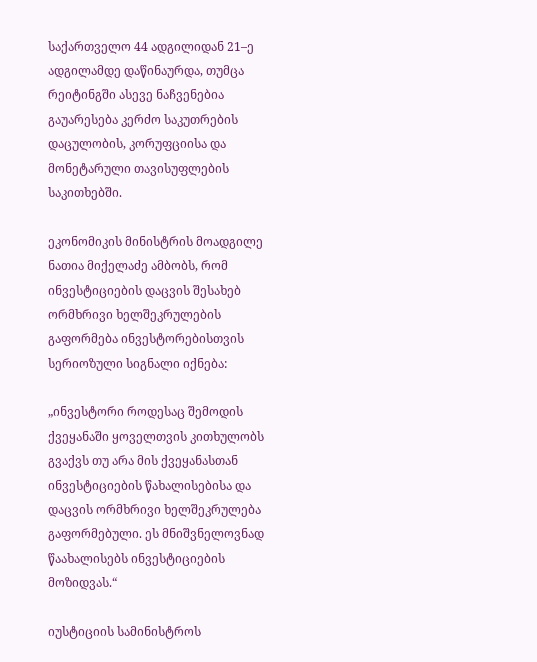საქართველო 44 ადგილიდან 21–ე ადგილამდე დაწინაურდა, თუმცა რეიტინგში ასევე ნაჩვენებია გაუარესება კერძო საკუთრების დაცულობის, კორუფციისა და მონეტარული თავისუფლების საკითხებში.

ეკონომიკის მინისტრის მოადგილე ნათია მიქელაძე ამბობს, რომ ინვესტიციების დაცვის შესახებ ორმხრივი ხელშეკრულების გაფორმება ინვესტორებისთვის სერიოზული სიგნალი იქნება:

„ინვესტორი როდესაც შემოდის ქვეყანაში ყოველთვის კითხულობს გვაქვს თუ არა მის ქვეყანასთან ინვესტიციების წახალისებისა და დაცვის ორმხრივი ხელშეკრულება გაფორმებული. ეს მნიშვნელოვნად წაახალისებს ინვესტიციების მოზიდვას.“

იუსტიციის სამინისტროს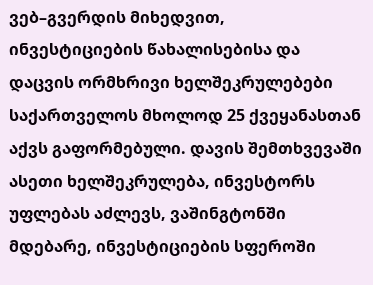ვებ–გვერდის მიხედვით, ინვესტიციების წახალისებისა და დაცვის ორმხრივი ხელშეკრულებები საქართველოს მხოლოდ 25 ქვეყანასთან აქვს გაფორმებული. დავის შემთხვევაში ასეთი ხელშეკრულება, ინვესტორს უფლებას აძლევს, ვაშინგტონში მდებარე, ინვესტიციების სფეროში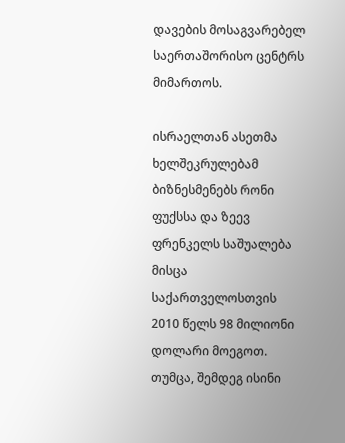დავების მოსაგვარებელ საერთაშორისო ცენტრს მიმართოს.

ისრაელთან ასეთმა ხელშეკრულებამ ბიზნესმენებს რონი ფუქსსა და ზეევ ფრენკელს საშუალება მისცა საქართველოსთვის 2010 წელს 98 მილიონი დოლარი მოეგოთ. თუმცა, შემდეგ ისინი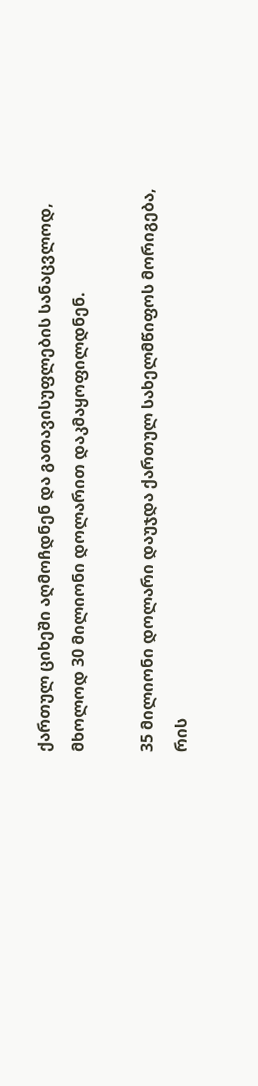ქართულ ციხეში აღმოჩდნენ და გათავისუფლების სანაცვლოდ, მხოლოდ 30 მილიონი დოლარით დაკმაყოფილდნენ.

35 მილიონი დოლარი დაუჯდა ქართულ სახელმწიფოს მორიგება, რის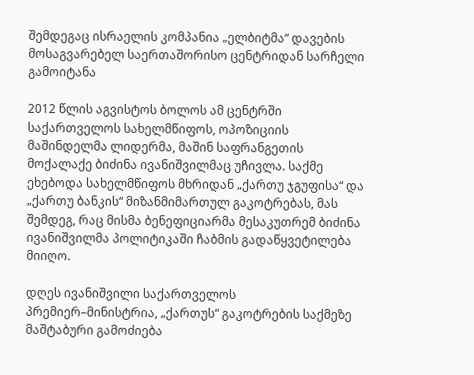შემდეგაც ისრაელის კომპანია „ელბიტმა“ დავების მოსაგვარებელ საერთაშორისო ცენტრიდან სარჩელი გამოიტანა

2012 წლის აგვისტოს ბოლოს ამ ცენტრში საქართველოს სახელმწიფოს, ოპოზიციის მაშინდელმა ლიდერმა, მაშინ საფრანგეთის მოქალაქე ბიძინა ივანიშვილმაც უჩივლა. საქმე ეხებოდა სახელმწიფოს მხრიდან „ქართუ ჯგუფისა“ და „ქართუ ბანკის“ მიზანმიმართულ გაკოტრებას, მას შემდეგ, რაც მისმა ბენეფიციარმა მესაკუთრემ ბიძინა ივანიშვილმა პოლიტიკაში ჩაბმის გადაწყვეტილება მიიღო.

დღეს ივანიშვილი საქართველოს პრემიერ–მინისტრია, „ქართუს“ გაკოტრების საქმეზე მაშტაბური გამოძიება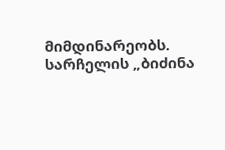მიმდინარეობს. სარჩელის „ბიძინა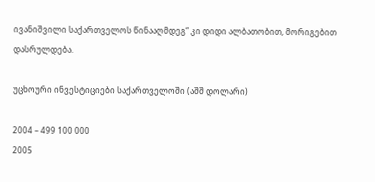ივანიშვილი საქართველოს წინააღმდეგ“ კი დიდი ალბათობით, მორიგებით დასრულდება.

უცხოური ინვესტიციები საქართველოში (აშშ დოლარი)

2004 – 499 100 000
2005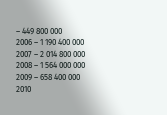– 449 800 000
2006 – 1 190 400 000
2007 – 2 014 800 000
2008 – 1 564 000 000
2009 – 658 400 000
2010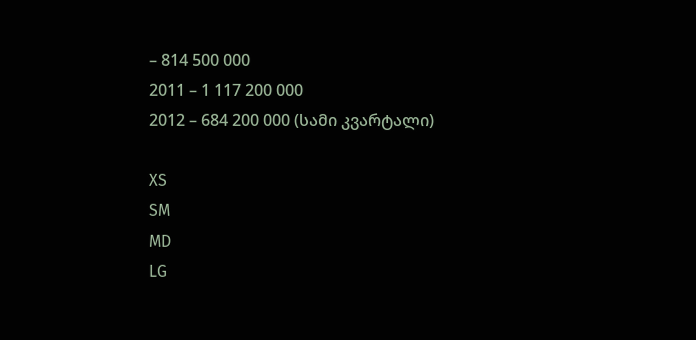– 814 500 000
2011 – 1 117 200 000
2012 – 684 200 000 (სამი კვარტალი)

XS
SM
MD
LG